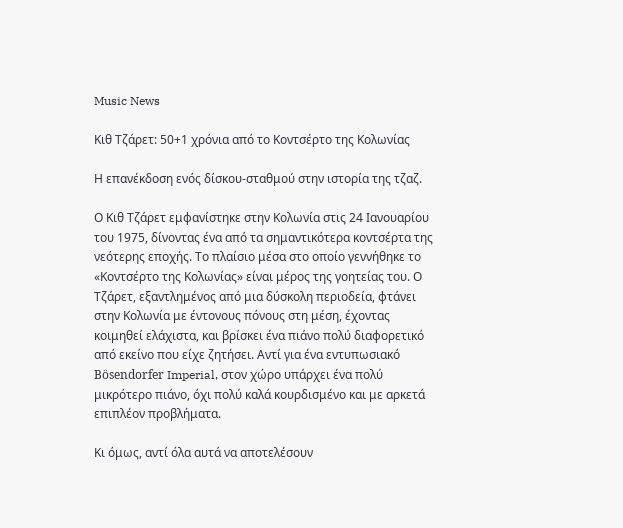Music News

Κιθ Τζάρετ: 50+1 χρόνια από το Κοντσέρτο της Κολωνίας

Η επανέκδοση ενός δίσκου-σταθμού στην ιστορία της τζαζ.

Ο Κιθ Τζάρετ εμφανίστηκε στην Κολωνία στις 24 Ιανουαρίου του 1975, δίνοντας ένα από τα σημαντικότερα κοντσέρτα της νεότερης εποχής. Το πλαίσιο μέσα στο οποίο γεννήθηκε το «Κοντσέρτο της Κολωνίας» είναι μέρος της γοητείας του. Ο Τζάρετ, εξαντλημένος από μια δύσκολη περιοδεία, φτάνει στην Κολωνία με έντονους πόνους στη μέση, έχοντας κοιμηθεί ελάχιστα, και βρίσκει ένα πιάνο πολύ διαφορετικό από εκείνο που είχε ζητήσει. Αντί για ένα εντυπωσιακό Bösendorfer Imperial, στον χώρο υπάρχει ένα πολύ μικρότερο πιάνο, όχι πολύ καλά κουρδισμένο και με αρκετά επιπλέον προβλήματα.

Κι όμως, αντί όλα αυτά να αποτελέσουν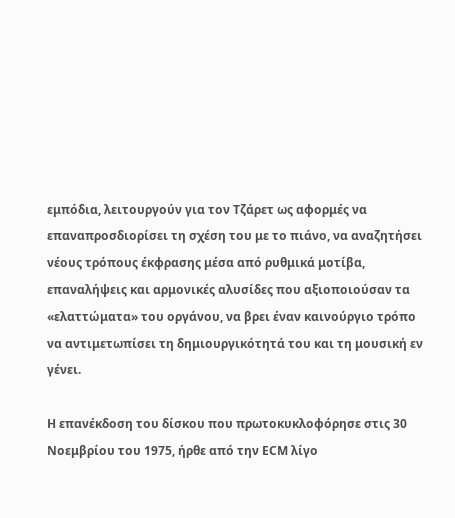εμπόδια, λειτουργούν για τον Τζάρετ ως αφορμές να επαναπροσδιορίσει τη σχέση του με το πιάνο, να αναζητήσει νέους τρόπους έκφρασης μέσα από ρυθμικά μοτίβα, επαναλήψεις και αρμονικές αλυσίδες που αξιοποιούσαν τα «ελαττώματα» του οργάνου, να βρει έναν καινούργιο τρόπο να αντιμετωπίσει τη δημιουργικότητά του και τη μουσική εν γένει.

Η επανέκδοση του δίσκου που πρωτοκυκλοφόρησε στις 30 Νοεμβρίου του 1975, ήρθε από την ECM λίγο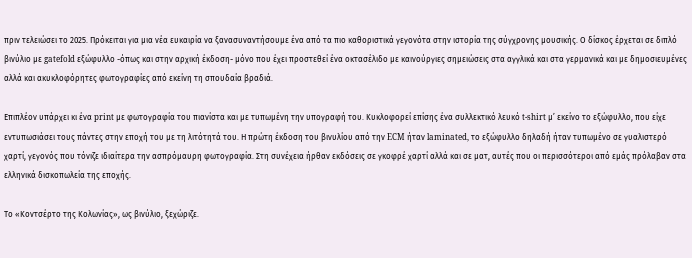πριν τελειώσει το 2025. Πρόκειται για μια νέα ευκαιρία να ξανασυναντήσουμε ένα από τα πιο καθοριστικά γεγονότα στην ιστορία της σύγχρονης μουσικής. Ο δίσκος έρχεται σε διπλό βινύλιο με gatefold εξώφυλλο -όπως και στην αρχική έκδοση- μόνο που έχει προστεθεί ένα οκτασέλιδο με καινούργιες σημειώσεις στα αγγλικά και στα γερμανικά και με δημοσιευμένες αλλά και ακυκλοφόρητες φωτογραφίες από εκείνη τη σπουδαία βραδιά.

Επιπλέον υπάρχει κι ένα print με φωτογραφία του πιανίστα και με τυπωμένη την υπογραφή του. Κυκλοφορεί επίσης ένα συλλεκτικό λευκό t-shirt μ’ εκείνο το εξώφυλλο, που είχε εντυπωσιάσει τους πάντες στην εποχή του με τη λιτότητά του. Η πρώτη έκδοση του βινυλίου από την ECM ήταν laminated, το εξώφυλλο δηλαδή ήταν τυπωμένο σε γυαλιστερό χαρτί, γεγονός που τόνιζε ιδιαίτερα την ασπρόμαυρη φωτογραφία. Στη συνέχεια ήρθαν εκδόσεις σε γκοφρέ χαρτί αλλά και σε ματ, αυτές που οι περισσότεροι από εμάς πρόλαβαν στα ελληνικά δισκοπωλεία της εποχής.

Το «Κοντσέρτο της Κολωνίας», ως βινύλιο, ξεχώριζε.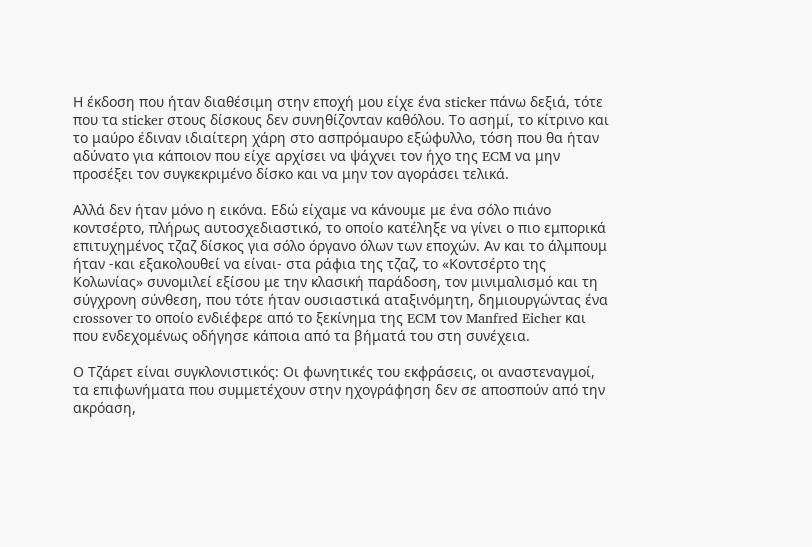Η έκδοση που ήταν διαθέσιμη στην εποχή μου είχε ένα sticker πάνω δεξιά, τότε που τα sticker στους δίσκους δεν συνηθίζονταν καθόλου. Το ασημί, το κίτρινο και το μαύρο έδιναν ιδιαίτερη χάρη στο ασπρόμαυρο εξώφυλλο, τόση που θα ήταν αδύνατο για κάποιον που είχε αρχίσει να ψάχνει τον ήχο της ECM να μην προσέξει τον συγκεκριμένο δίσκο και να μην τον αγοράσει τελικά.

Αλλά δεν ήταν μόνο η εικόνα. Εδώ είχαμε να κάνουμε με ένα σόλο πιάνο κοντσέρτο, πλήρως αυτοσχεδιαστικό, το οποίο κατέληξε να γίνει ο πιο εμπορικά επιτυχημένος τζαζ δίσκος για σόλο όργανο όλων των εποχών. Αν και το άλμπουμ ήταν -και εξακολουθεί να είναι- στα ράφια της τζαζ, το «Κοντσέρτο της Κολωνίας» συνομιλεί εξίσου με την κλασική παράδοση, τον μινιμαλισμό και τη σύγχρονη σύνθεση, που τότε ήταν ουσιαστικά αταξινόμητη, δημιουργώντας ένα crossover το οποίο ενδιέφερε από το ξεκίνημα της ECM τον Manfred Eicher και που ενδεχομένως οδήγησε κάποια από τα βήματά του στη συνέχεια.

Ο Τζάρετ είναι συγκλονιστικός: Οι φωνητικές του εκφράσεις, οι αναστεναγμοί, τα επιφωνήματα που συμμετέχουν στην ηχογράφηση δεν σε αποσπούν από την ακρόαση,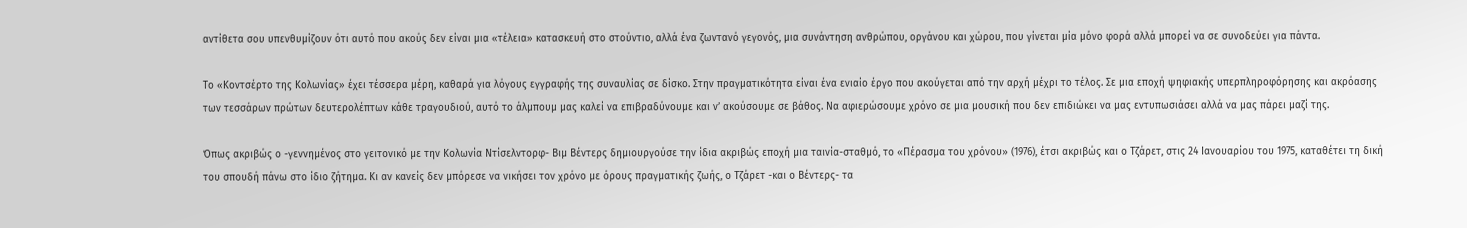αντίθετα σου υπενθυμίζουν ότι αυτό που ακούς δεν είναι μια «τέλεια» κατασκευή στο στούντιο, αλλά ένα ζωντανό γεγονός, μια συνάντηση ανθρώπου, οργάνου και χώρου, που γίνεται μία μόνο φορά αλλά μπορεί να σε συνοδεύει για πάντα.

Το «Κοντσέρτο της Κολωνίας» έχει τέσσερα μέρη, καθαρά για λόγους εγγραφής της συναυλίας σε δίσκο. Στην πραγματικότητα είναι ένα ενιαίο έργο που ακούγεται από την αρχή μέχρι το τέλος. Σε μια εποχή ψηφιακής υπερπληροφόρησης και ακρόασης των τεσσάρων πρώτων δευτερολέπτων κάθε τραγουδιού, αυτό το άλμπουμ μας καλεί να επιβραδύνουμε και ν’ ακούσουμε σε βάθος. Να αφιερώσουμε χρόνο σε μια μουσική που δεν επιδιώκει να μας εντυπωσιάσει αλλά να μας πάρει μαζί της.

Όπως ακριβώς ο -γεννημένος στο γειτονικό με την Κολωνία Ντίσελντορφ- Βιμ Βέντερς δημιουργούσε την ίδια ακριβώς εποχή μια ταινία-σταθμό, το «Πέρασμα του χρόνου» (1976), έτσι ακριβώς και ο Τζάρετ, στις 24 Ιανουαρίου του 1975, καταθέτει τη δική του σπουδή πάνω στο ίδιο ζήτημα. Κι αν κανείς δεν μπόρεσε να νικήσει τον χρόνο με όρους πραγματικής ζωής, ο Τζάρετ -και ο Βέντερς- τα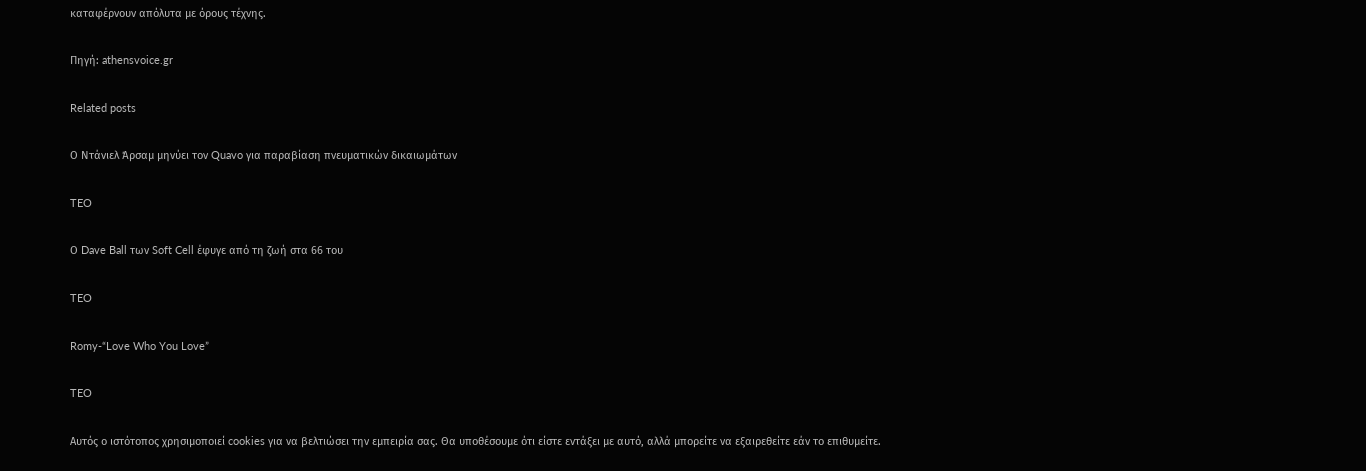καταφέρνουν απόλυτα με όρους τέχνης.

Πηγή: athensvoice.gr

Related posts

Ο Ντάνιελ Άρσαμ μηνύει τον Quavo για παραβίαση πνευματικών δικαιωμάτων

TEO

Ο Dave Ball των Soft Cell έφυγε από τη ζωή στα 66 του

TEO

Romy-“Love Who You Love”

TEO

Αυτός ο ιστότοπος χρησιμοποιεί cookies για να βελτιώσει την εμπειρία σας. Θα υποθέσουμε ότι είστε εντάξει με αυτό, αλλά μπορείτε να εξαιρεθείτε εάν το επιθυμείτε.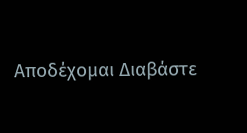Αποδέχομαι Διαβάστε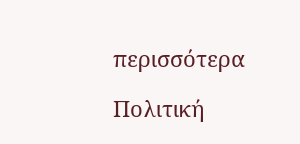περισσότερα

Πολιτική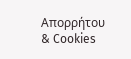Απορρήτου & Cookies